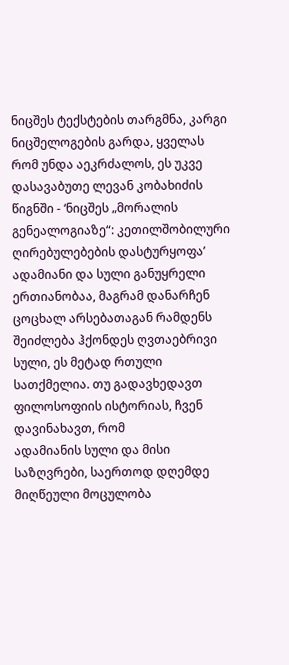ნიცშეს ტექსტების თარგმნა, კარგი ნიცშელოგების გარდა, ყველას რომ უნდა აეკრძალოს, ეს უკვე დასავაბუთე ლევან კობახიძის წიგნში - ‘ნიცშეს „მორალის გენეალოგიაზე“: კეთილშობილური ღირებულებების დასტურყოფა’
ადამიანი და სული განუყრელი ერთიანობაა, მაგრამ დანარჩენ ცოცხალ არსებათაგან რამდენს შეიძლება ჰქონდეს ღვთაებრივი სული, ეს მეტად რთული სათქმელია. თუ გადავხედავთ ფილოსოფიის ისტორიას, ჩვენ დავინახავთ, რომ
ადამიანის სული და მისი საზღვრები, საერთოდ დღემდე მიღწეული მოცულობა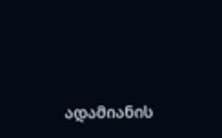ადამიანის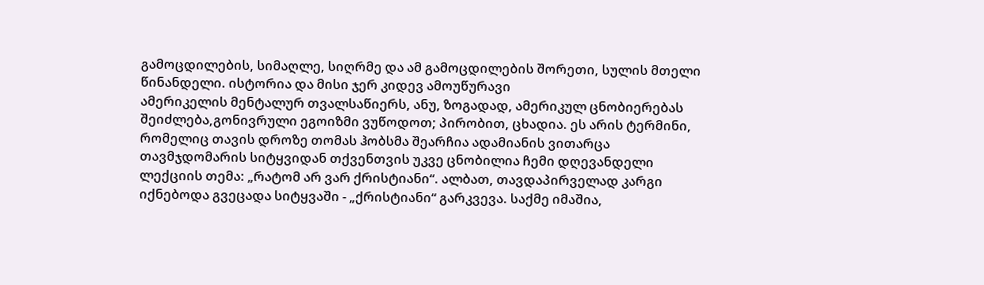გამოცდილების, სიმაღლე, სიღრმე და ამ გამოცდილების შორეთი, სულის მთელი წინანდელი. ისტორია და მისი ჯერ კიდევ ამოუწურავი
ამერიკელის მენტალურ თვალსაწიერს, ანუ, ზოგადად, ამერიკულ ცნობიერებას შეიძლება,გონივრული ეგოიზმი ვუწოდოთ; პირობით, ცხადია. ეს არის ტერმინი, რომელიც თავის დროზე თომას ჰობსმა შეარჩია ადამიანის ვითარცა
თავმჯდომარის სიტყვიდან თქვენთვის უკვე ცნობილია ჩემი დღევანდელი ლექციის თემა: „რატომ არ ვარ ქრისტიანი“. ალბათ, თავდაპირველად კარგი იქნებოდა გვეცადა სიტყვაში - „ქრისტიანი“ გარკვევა. საქმე იმაშია,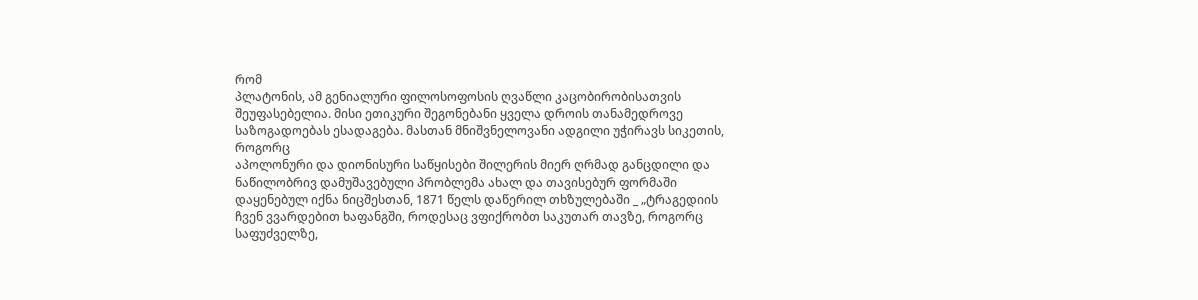რომ
პლატონის, ამ გენიალური ფილოსოფოსის ღვაწლი კაცობირობისათვის შეუფასებელია. მისი ეთიკური შეგონებანი ყველა დროის თანამედროვე საზოგადოებას ესადაგება. მასთან მნიშვნელოვანი ადგილი უჭირავს სიკეთის, როგორც
აპოლონური და დიონისური საწყისები შილერის მიერ ღრმად განცდილი და ნაწილობრივ დამუშავებული პრობლემა ახალ და თავისებურ ფორმაში დაყენებულ იქნა ნიცშესთან, 1871 წელს დაწერილ თხზულებაში _ „ტრაგედიის
ჩვენ ვვარდებით ხაფანგში, როდესაც ვფიქრობთ საკუთარ თავზე, როგორც საფუძველზე,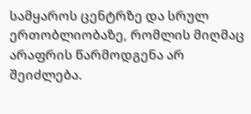სამყაროს ცენტრზე და სრულ ერთობლიობაზე, რომლის მიღმაც არაფრის წარმოდგენა არ შეიძლება.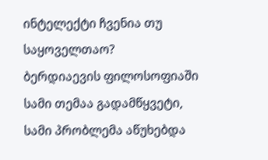ინტელექტი ჩვენია თუ საყოველთაო?
ბერდიაევის ფილოსოფიაში სამი თემაა გადამწყვეტი, სამი პრობლემა აწუხებდა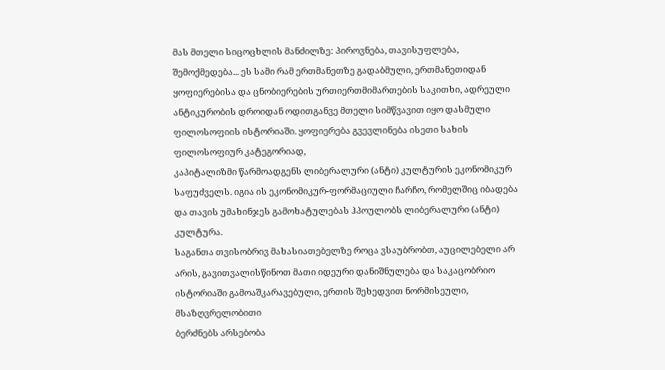მას მთელი სიცოცხლის მანძილზე: პიროვნება, თავისუფლება, შემოქმედება... ეს სამი რამ ერთმანეთზე გადაბმული, ერთმანეთიდან
ყოფიერებისა და ცნობიერების ურთიერთმიმართების საკითხი, ადრეული ანტიკურობის დროიდან ოდითგანვე მთელი სიმწვავით იყო დასმული ფილოსოფიის ისტორიაში. ყოფიერება გვევლინება ისეთი სახის ფილოსოფიურ კატეგორიად,
კაპიტალიზმი წარმოადგენს ლიბერალური (ანტი) კულტურის ეკონომიკურ საფუძველს. იგია ის ეკონომიკურ-ფორმაციული ჩარჩო, რომელშიც იბადება და თავის უმახინჯეს გამოხატულებას ჰპოულობს ლიბერალური (ანტი) კულტურა.
საგანთა თვისობრივ მახასიათებელზე როცა ვსაუბრობთ, აუცილებელი არ არის, გავითვალისწინოთ მათი იდეური დანიშნულება და საკაცობრიო ისტორიაში გამოაშკარავებული, ერთის შეხედვით ნორმისეული, მსაზღვრელობითი
ბერძნებს არსებობა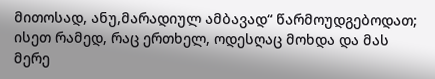მითოსად, ანუ,მარადიულ ამბავად“ წარმოუდგებოდათ; ისეთ რამედ, რაც ერთხელ, ოდესღაც მოხდა და მას მერე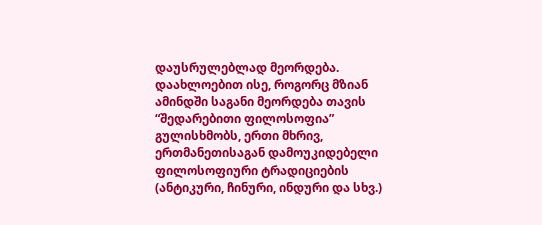დაუსრულებლად მეორდება. დაახლოებით ისე, როგორც მზიან ამინდში საგანი მეორდება თავის
“შედარებითი ფილოსოფია” გულისხმობს, ერთი მხრივ, ერთმანეთისაგან დამოუკიდებელი ფილოსოფიური ტრადიციების (ანტიკური, ჩინური, ინდური და სხვ.)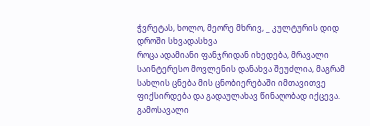ჭვრეტას, ხოლო, მეორე მხრივ, _ კულტურის დიდ დროში სხვადასხვა
როცა ადამიანი ფანჯრიდან იხედება, მრავალი საინტერესო მოვლენის დანახვა შეუძლია, მაგრამ სახლის ცნება მის ცნობიერებაში იმთავითვე ფიქსირდება და გადაულახავ წინაღობად იქცევა. გამოსავალი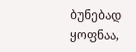ბუნებად ყოფნაა,